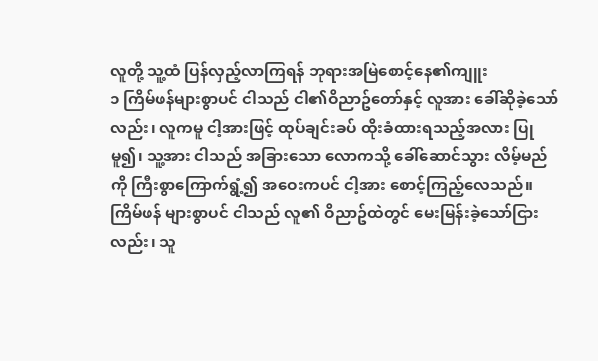လူတို့ သူ့ထံ ပြန်လှည့်လာကြရန် ဘုရားအမြဲစောင့်နေ၏ကျူး
၁ ကြိမ်ဖန်များစွာပင် ငါသည် ငါ၏ဝိညာဥ်တော်နှင့် လူအား ခေါ်ဆိုခဲ့သော်လည်း၊ လူကမူ ငါ့အားဖြင့် ထုပ်ချင်းခပ် ထိုးခံထားရသည့်အလား ပြုမူ၍၊ သူ့အား ငါသည် အခြားသော လောကသို့ ခေါ်ဆောင်သွား လိမ့်မည်ကို ကြီးစွာကြောက်ရွံ့၍ အဝေးကပင် ငါ့အား စောင့်ကြည့်လေသည်။ ကြိမ်ဖန် များစွာပင် ငါသည် လူ၏ ဝိညာဥ်ထဲတွင် မေးမြန်းခဲ့သော်ငြားလည်း၊ သူ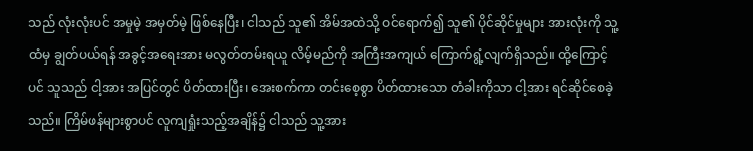သည် လုံးလုံးပင် အမှုမဲ့ အမှတ်မဲ့ ဖြစ်နေပြီး၊ ငါသည် သူ၏ အိမ်အထဲသို့ ဝင်ရောက်၍ သူ၏ ပိုင်ဆိုင်မှုများ အားလုံးကို သူ့ထံမှ ချွတ်ပယ်ရန် အခွင့်အရေးအား မလွတ်တမ်းရယူ လိမ့်မည်ကို အကြီးအကျယ် ကြောက်ရွံ့လျက်ရှိသည်။ ထို့ကြောင့်ပင် သူသည် ငါ့အား အပြင်တွင် ပိတ်ထားပြီး၊ အေးစက်ကာ တင်းစေ့စွာ ပိတ်ထားသော တံခါးကိုသာ ငါ့အား ရင်ဆိုင်စေခဲ့သည်။ ကြိမ်ဖန်များစွာပင် လူကျရှုံးသည့်အချိန်၌ ငါသည် သူ့အား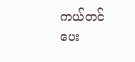ကယ်တင်ပေး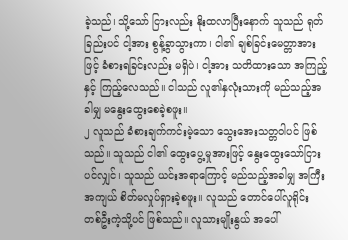ခဲ့သည်၊ သို့သော် ငြားလည်း နိုးထလာပြီးနောက် သူသည် ရုတ်ခြည်းပင် ငါ့အား စွန့်ခွာသွားကာ၊ ငါ၏ ချစ်ခြင်းမေတ္တာအားဖြင့် ခံစားရခြင်းလည်း မရှိပဲ၊ ငါ့အား သတိထားသော အကြည့်နှင့် ကြည့်လေသည်။ ငါသည် လူ၏နှလုံးသားကို မည်သည့်အခါမျှ မနွေးထွေးစေခဲ့စဖူး။
၂ လူသည် ခံစားချက်ကင်းမဲ့သော သွေးအေးသတ္တဝါပင် ဖြစ်သည်။ သူသည် ငါ၏ ထွေးပွေ့မှုအားဖြင့် နွေးထွေးသော်ငြားပင်လျှင်၊ သူသည် ယင်းအရာကြောင့် မည်သည့်အခါမျှ အကြီးအကျယ် စိတ်မလှုပ်ရှားခဲ့စဖူး။ လူသည် တောင်ပေါ်လူရိုင်း တစ်ဦးကဲ့သို့ပင် ဖြစ်သည်။ လူသားမျိုးနွယ် အပေါ်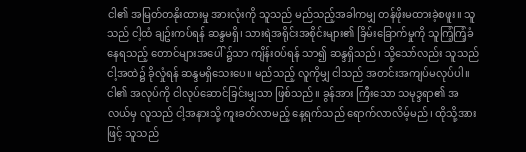ငါ၏ အမြတ်တနိုးထားမှု အားလုံးကို သူသည် မည်သည့်အခါကမျှ တန်ဖိုးမထားခဲ့စဖူး။ သူသည် ငါ့ထံ ချဥ်းကပ်ရန် ဆန္ဒမရှိ၊ သားရဲအရိုင်းအစိုင်းများ၏ ခြိမ်းခြောက်မှုကို သူကြံ့ကြံ့ခံနေရသည့် တောင်များအပေါ် ၌သာ ကျိန်းဝပ်ရန် သာ၍ ဆန္ဒရှိသည်၊ သို့သော်လည်း သူသည် ငါ့အထဲ၌ ခိုလှုံရန် ဆန္ဒမရှိသေးပေ။ မည်သည့် လူကိုမျှ ငါသည် အတင်းအကျပ်မလုပ်ပါ။ ငါ၏ အလုပ်ကို ငါလုပ်ဆောင်ခြင်းမျှသာ ဖြစ်သည်။ ခွန်အား ကြီးသော သမုဒ္ဒရာ၏ အလယ်မှ လူသည် ငါ့အနားသို့ ကူးခတ်လာမည့် နေ့ရက်သည် ရောက်လာလိမ့်မည်၊ ထိုသို့အားဖြင့် သူသည်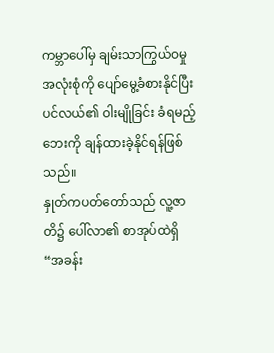ကမ္ဘာပေါ်မှ ချမ်းသာကြွယ်ဝမှု အလုံးစုံကို ပျော်မွေ့ခံစားနိုင်ပြီး ပင်လယ်၏ ဝါးမျိုခြင်း ခံရမည့်ဘေးကို ချန်ထားခဲ့နိုင်ရန်ဖြစ်သည်။
နှုတ်ကပတ်တော်သည် လူ့ဇာတိ၌ ပေါ်လာ၏ စာအုပ်ထဲရှိ “အခန်း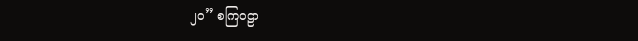၂၀” စကြဝဠာ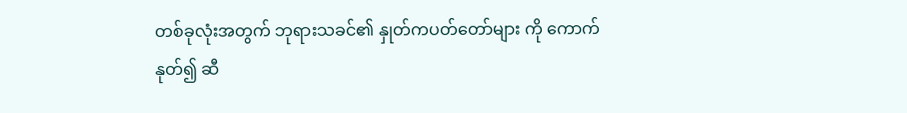တစ်ခုလုံးအတွက် ဘုရားသခင်၏ နှုတ်ကပတ်တော်များ ကို ကောက်နုတ်၍ ဆီ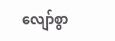လျော်စွာ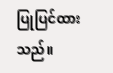ပြုပြင်ထားသည်။